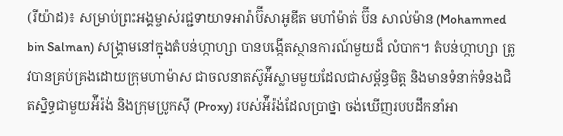(រីយ៉ាដ)៖ សម្រាប់ព្រះអង្គម្ចាស់រជ្ជទាយាទអារ៉ាប៊ីសាអូឌីត មហាំម៉ាត់ ប៊ីន សាល់ម៉ាន (Mohammed bin Salman) សង្រ្គាមនៅក្នុងតំបន់ហ្កាហ្សា បានបង្កើតស្ថានការណ៍មួយដ៏ លំបាក។ តំបន់ហ្កាហ្សា ត្រូវបានគ្រប់គ្រងដោយក្រុមហាម៉ាស ជាចលនាតស៊ូអ៉ីស្លាមមួយដែលជាសម្ព័ន្ធមិត្ត និងមានទំនាក់ទំនងជិតស្និទ្ធជាមួយអ៉ីរ៉ង់ និងក្រុមប្រូកស៊ី (Proxy) របស់អ៉ីរ៉ង់ដែលប្រាថ្នា ចង់ឃើញរបបដឹកនាំអា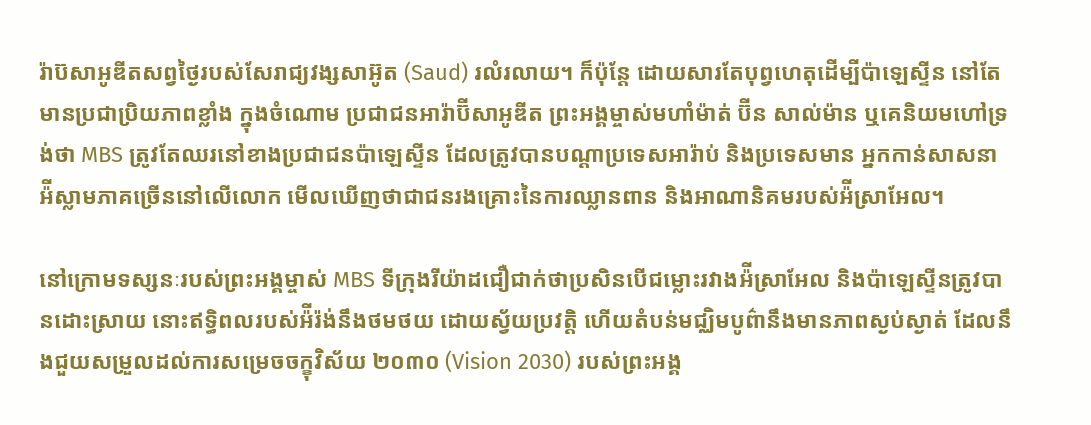រ៉ាប៊សាអូឌីតសព្វថៃ្ងរបស់សែរាជ្យវង្សសាអ៊ូត (Saud) រលំរលាយ។ ក៏ប៉ុន្តែ ដោយសារតែបុព្វហេតុដើម្បីប៉ាឡេស្ទីន នៅតែមានប្រជាប្រិយភាពខ្លាំង ក្នុងចំណោម ប្រជាជនអារ៉ាប៊ីសាអូឌីត ព្រះអង្គម្ចាស់មហាំម៉ាត់ ប៊ីន សាល់ម៉ាន ឬគេនិយមហៅទ្រង់ថា MBS ត្រូវតែឈរនៅខាងប្រជាជនប៉ាឡេស្ទីន ដែលត្រូវបានបណ្ដាប្រទេសអារ៉ាប់ និងប្រទេសមាន អ្នកកាន់សាសនាអ៉ីស្លាមភាគច្រើននៅលើលោក មើលឃើញថាជាជនរងគ្រោះនៃការឈ្លានពាន និងអាណានិគមរបស់អ៉ីស្រាអែល។

នៅក្រោមទស្សនៈរបស់ព្រះអង្គម្ចាស់ MBS ទីក្រុងរីយ៉ាដជឿជាក់ថាប្រសិនបើជម្លោះរវាងអ៉ីស្រាអែល និងប៉ាឡេស្ទីនត្រូវបានដោះស្រាយ នោះឥទ្ធិពលរបស់អ៉ីរ៉ង់នឹងថមថយ ដោយស្វ័យប្រវត្តិ ហើយតំបន់មជ្ឈិមបូព៌ានឹងមានភាពស្ងប់ស្ងាត់ ដែលនឹងជួយសម្រួលដល់ការសម្រេចចក្ខុវិស័យ ២០៣០ (Vision 2030) របស់ព្រះអង្គ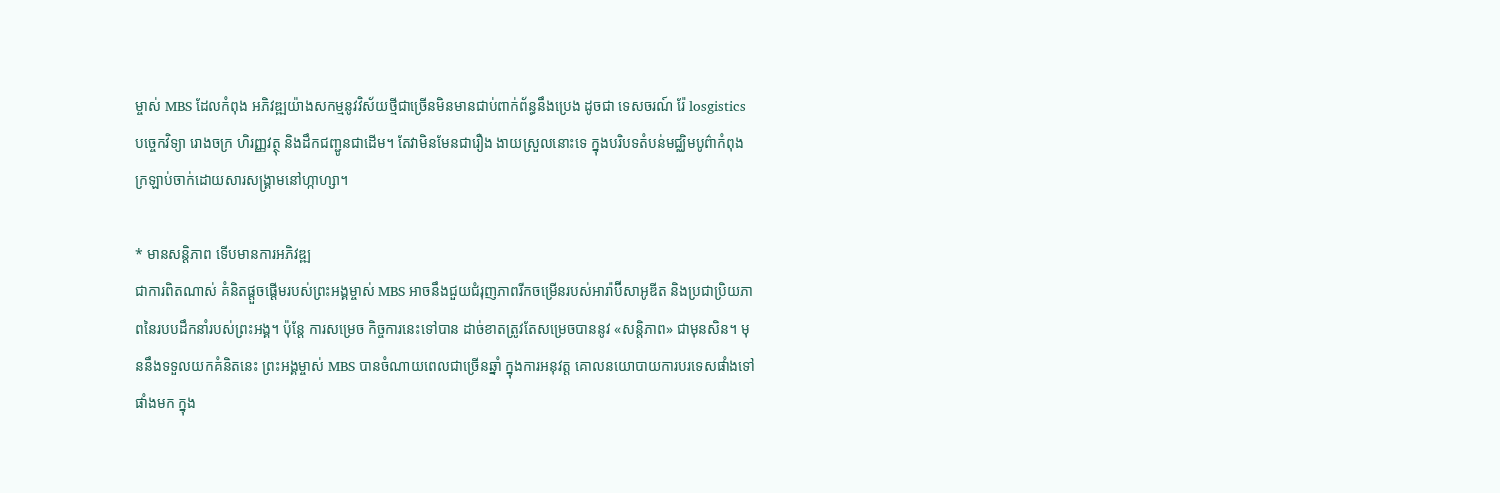ម្ចាស់ MBS ដែលកំពុង អភិវឌ្ឍយ៉ាងសកម្មនូវវិស័យថ្មីជាច្រើនមិនមានជាប់ពាក់ព័ន្ធនឹងប្រេង ដូចជា ទេសចរណ៍ រ៉ែ losgistics បច្ចេកវិទ្យា រោងចក្រ ហិរញ្ញវត្ថុ និងដឹកជញ្ជូនជាដើម។ តែវាមិនមែនជារឿង ងាយស្រួលនោះទេ ក្នុងបរិបទតំបន់មជ្ឈិមបូព៌ាកំពុងក្រឡាប់ចាក់ដោយសារសង្រ្គាមនៅហ្កាហ្សា។

* មានសន្តិភាព ទើបមានការអភិវឌ្ឍ
ជាការពិតណាស់ គំនិតផ្ដួចផ្ដើមរបស់ព្រះអង្គម្ចាស់ MBS អាចនឹងជួយជំរុញភាពរីកចម្រើនរបស់អារ៉ាប៊ីសាអូឌីត និងប្រជាប្រិយភាពនៃរបបដឹកនាំរបស់ព្រះអង្គ។ ប៉ុន្តែ ការសម្រេច កិច្ចការនេះទៅបាន ដាច់ខាតត្រូវតែសម្រេចបាននូវ «សន្តិភាព» ជាមុនសិន។ មុននឹងទទួលយកគំនិតនេះ ព្រះអង្គម្ចាស់ MBS បានចំណាយពេលជាច្រើនឆ្នាំ ក្នុងការអនុវត្ត គោលនយោបាយការបរទេសផាំងទៅផាំងមក ក្នុង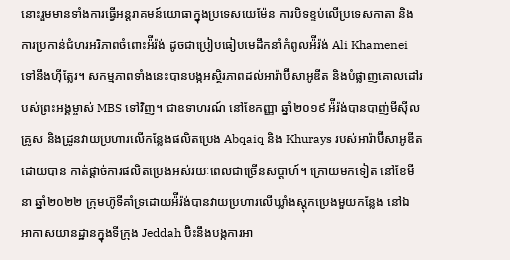នោះរួមមានទាំងការធ្វើអន្តរាគមន៍យោធាក្នុងប្រទេសយេម៉ែន ការបិទខ្ទប់លើប្រទេសកាតា និងការប្រកាន់ជំហរអរិភាពចំពោះអ៉ីរ៉ង់ ដូចជាប្រៀបធៀបមេដឹកនាំកំពូលអ៉ីរ៉ង់ Ali Khamenei ទៅនឹងហ៊ីត្លែរ។ សកម្មភាពទាំងនេះបានបង្កអស្ថិរភាពដល់អារ៉ាប៊ីសាអូឌីត និងបំផ្លាញគោលដៅរបស់ព្រះអង្គម្ចាស់ MBS ទៅវិញ។ ជាឧទាហរណ៍ នៅខែកញ្ញា ឆ្នាំ២០១៩ អ៉ីរ៉ង់បានបាញ់មីស៊ីលគ្រូស និងដ្រូនវាយប្រហារលើកន្លែងផលិតប្រេង Abqaiq និង Khurays របស់អារ៉ាប៊ីសាអូឌីត ដោយបាន កាត់ផ្ដាច់ការផលិតប្រេងអស់រយៈពេលជាច្រើនសប្ដាហ៍។ ក្រោយមកទៀត នៅខែមីនា ឆ្នាំ២០២២ ក្រុមហ៊ូទីគាំទ្រដោយអ៉ីរ៉ង់បានវាយប្រហារលើឃ្លាំងស្ដុកប្រេងមួយកន្លែង នៅឯ អាកាសយានដ្ឋានក្នុងទីក្រុង Jeddah ប៊ិះនឹងបង្កការអា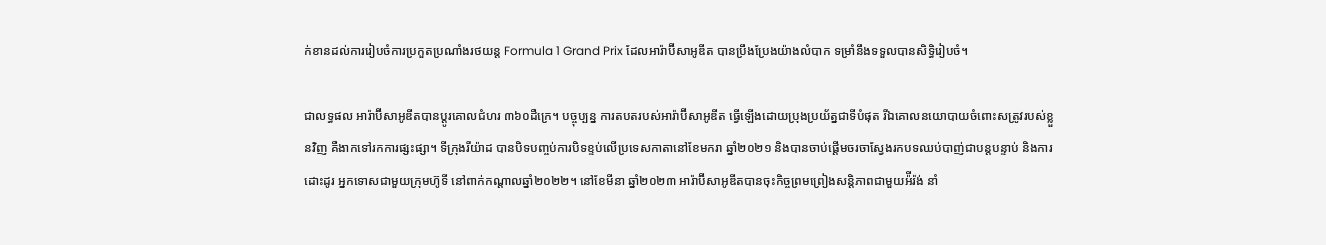ក់ខានដល់ការរៀបចំការប្រកួតប្រណាំងរថយន្ដ Formula 1 Grand Prix ដែលអារ៉ាប៊ីសាអូឌីត បានប្រឹងប្រែងយ៉ាងលំបាក ទម្រាំនឹងទទួលបានសិទ្ធិរៀបចំ។

ជាលទ្ធផល អារ៉ាប៊ីសាអូឌីតបានប្ដូរគោលជំហរ ៣៦០ដឺក្រេ។ បច្ចុប្បន្ន ការតបតរបស់អារ៉ាប៊ីសាអូឌីត ធ្វើឡើងដោយប្រុងប្រយ័ត្នជាទីបំផុត រីឯគោលនយោបាយចំពោះសត្រូវរបស់ខ្លួនវិញ គឺងាកទៅរកការផ្សះផ្សា។ ទីក្រុងរីយ៉ាដ បានបិទបញ្ចប់ការបិទខ្ទប់លើប្រទេសកាតានៅខែមករា ឆ្នាំ២០២១ និងបានចាប់ផ្ដើមចរចាស្វែងរកបទឈប់បាញ់ជាបន្តបន្ទាប់ និងការដោះដូរ អ្នកទោសជាមួយក្រុមហ៊ូទី នៅពាក់កណ្ដាលឆ្នាំ២០២២។ នៅខែមីនា ឆ្នាំ២០២៣ អារ៉ាប៊ីសាអូឌីតបានចុះកិច្ចព្រមព្រៀងសន្តិភាពជាមួយអ៉ីរ៉ង់ នាំ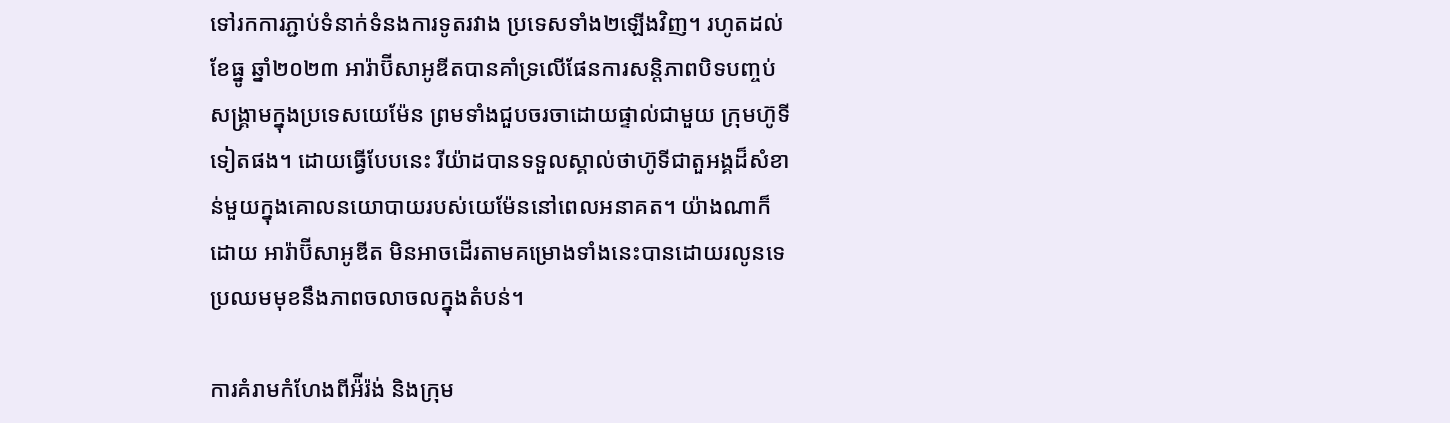ទៅរកការភ្ជាប់ទំនាក់ទំនងការទូតរវាង ប្រទេសទាំង២ឡើងវិញ។ រហូតដល់ខែធ្នូ ឆ្នាំ២០២៣ អារ៉ាប៊ីសាអូឌីតបានគាំទ្រលើផែនការសន្តិភាពបិទបញ្ចប់សង្រ្គាមក្នុងប្រទេសយេម៉ែន ព្រមទាំងជួបចរចាដោយផ្ទាល់ជាមួយ ក្រុមហ៊ូទីទៀតផង។ ដោយធ្វើបែបនេះ រីយ៉ាដបានទទួលស្គាល់ថាហ៊ូទីជាតួអង្គដ៏សំខាន់មួយក្នុងគោលនយោបាយរបស់យេម៉ែននៅពេលអនាគត។ យ៉ាងណាក៏ដោយ អារ៉ាប៊ីសាអូឌីត មិនអាចដើរតាមគម្រោងទាំងនេះបានដោយរលូនទេ ប្រឈមមុខនឹងភាពចលាចលក្នុងតំបន់។

ការគំរាមកំហែងពីអ៉ីរ៉ង់ និងក្រុម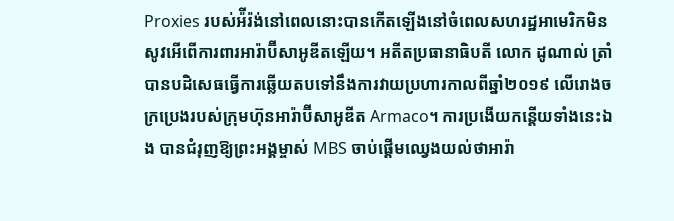Proxies របស់អ៉ីរ៉ង់នៅពេលនោះបានកើតឡើងនៅចំពេលសហរដ្ឋអាមេរិកមិនសូវអើពើការពារអារ៉ាប៊ីសាអូឌីតឡើយ។ អតីតប្រធានាធិបតី លោក ដូណាល់ ត្រាំ បានបដិសេធធ្វើការឆ្លើយតបទៅនឹងការវាយប្រហារកាលពីឆ្នាំ២០១៩ លើរោងចក្រប្រេងរបស់ក្រុមហ៊ុនអារ៉ាប៊ីសាអូឌីត Armaco។ ការប្រងើយកន្ដើយទាំងនេះឯង បានជំរុញឱ្យព្រះអង្គម្ចាស់ MBS ចាប់ផ្ដើមឈ្វេងយល់ថាអារ៉ា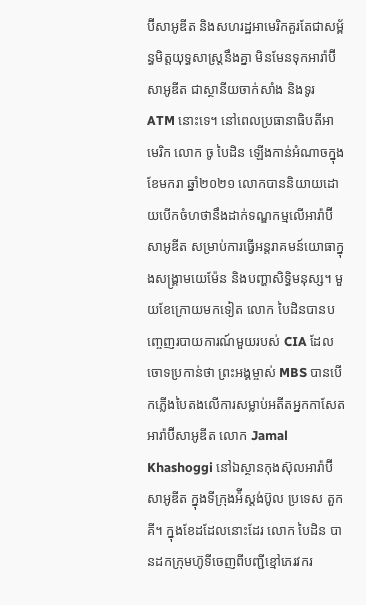ប៊ីសាអូឌីត និងសហរដ្ឋអាមេរិកគួរតែជាសម្ព័ន្ធមិត្តយុទ្ធសាស្ត្រនឹងគ្នា មិនមែនទុកអារ៉ាប៊ីសាអូឌីត ជាស្ថានីយចាក់សាំង និងទូរ ATM នោះទេ។ នៅពេលប្រធានាធិបតីអាមេរិក លោក ចូ បៃដិន ឡើងកាន់អំណាចក្នុងខែមករា ឆ្នាំ២០២១ លោកបាននិយាយដោយបើកចំហថានឹងដាក់ទណ្ឌកម្មលើអារ៉ាប៊ីសាអូឌីត សម្រាប់ការធ្វើអន្តរាគមន៍យោធាក្នុងសង្រ្គាមយេម៉ែន និងបញ្ហាសិទ្ធិមនុស្ស។ មួយខែក្រោយមកទៀត លោក បៃដិនបានបញ្ចេញរបាយការណ៍មួយរបស់ CIA ដែលចោទប្រកាន់ថា ព្រះអង្គម្ចាស់ MBS បានបើកភ្លើងបៃតងលើការសម្លាប់អតីតអ្នកកាសែតអារ៉ាប៊ីសាអូឌីត លោក Jamal Khashoggi នៅឯស្ថានកុងស៊ុលអារ៉ាប៊ីសាអូឌីត ក្នុងទីក្រុងអ៉ីស្ដង់ប៊ូល ប្រទេស តួកគី។ ក្នុងខែដដែលនោះដែរ លោក បៃដិន បានដកក្រុមហ៊ូទីចេញពីបញ្ជីខ្មៅភេរវករ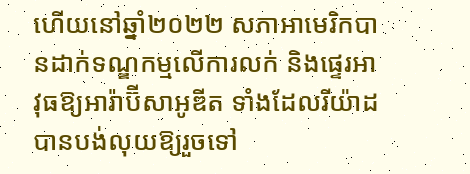ហើយនៅឆ្នាំ២០២២ សភាអាមេរិកបានដាក់ទណ្ឌកម្មលើការលក់ និងផ្ទេរអាវុធឱ្យអារ៉ាប៊ីសាអូឌីត ទាំងដែលរីយ៉ាដបានបង់លុយឱ្យរួចទៅ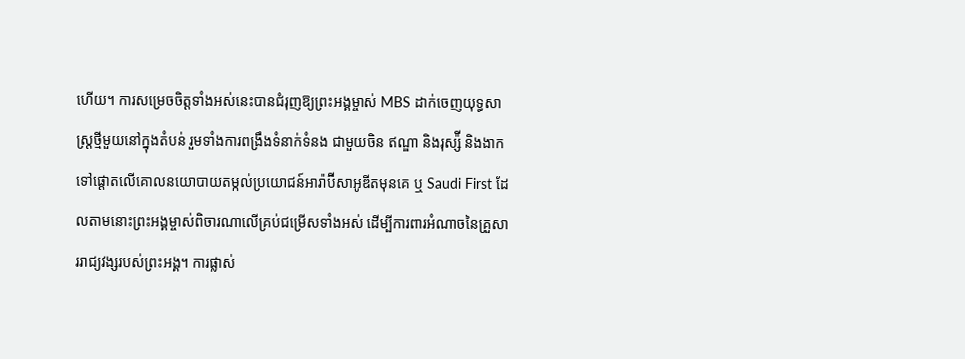ហើយ។ ការសម្រេចចិត្តទាំងអស់នេះបានជំរុញឱ្យព្រះអង្គម្ចាស់ MBS ដាក់ចេញយុទ្ធសាស្ត្រថ្មីមួយនៅក្នុងតំបន់ រួមទាំងការពង្រឹងទំនាក់ទំនង ជាមួយចិន ឥណ្ឌា និងរុស្ស៉ី និងងាកទៅផ្ដោតលើគោលនយោបាយតម្កល់ប្រយោជន៍អារ៉ាប៊ីសាអូឌីតមុនគេ ឬ Saudi First ដែលតាមនោះព្រះអង្គម្ចាស់ពិចារណាលើគ្រប់ជម្រើសទាំងអស់ ដើម្បីការពារអំណាចនៃគ្រួសាររាជ្យវង្សរបស់ព្រះអង្គ។ ការផ្លាស់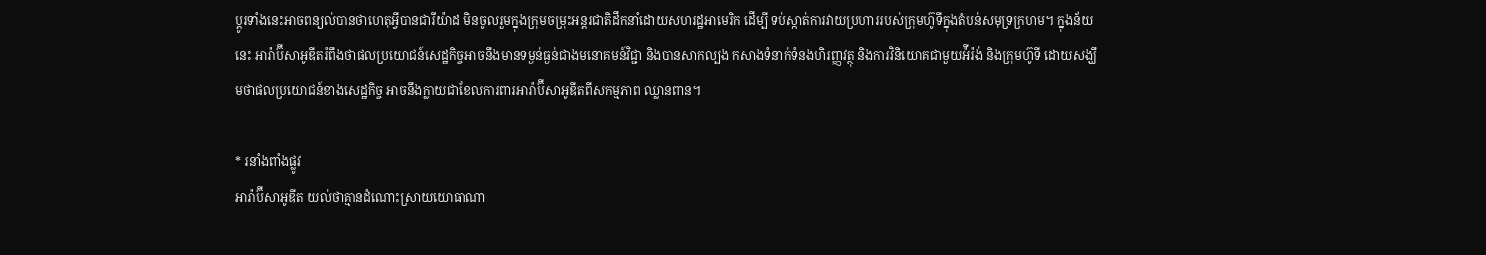ប្ដូរទាំងនេះអាចពន្យល់បានថាហេតុអ្វីបានជារីយ៉ាដ មិនចូលរួមក្នុងក្រុមចម្រុះអន្តរជាតិដឹកនាំដោយសហរដ្ឋអាមេរិក ដើម្បី ទប់ស្កាត់ការវាយប្រហាររបស់ក្រុមហ៊ូទីក្នុងតំបន់សមុទ្រក្រហម។ ក្នុងន័យនេះ អារ៉ាប៊ីសាអូឌីតរំពឹងថាផលប្រយោជន៍សេដ្ឋកិច្ចអាចនឹងមានទម្ងន់ធ្ងន់ជាងមនោគមន៍វិជ្ជា និងបានសាកល្បង កសាងទំនាក់ទំនងហិរញ្ញវត្ថុ និងការវិនិយោគជាមួយអ៉ីរ៉ង់ និងក្រុមហ៊ូទី ដោយសង្ឃឹមថាផលប្រយោជន៍ខាងសេដ្ឋកិច្ច អាចនឹងក្លាយជាខែលការពារអារ៉ាប៊ីសាអូឌីតពីសកម្មភាព ឈ្លានពាន។

* រនាំងពាំងផ្លូវ
អារ៉ាប៊ីសាអូឌីត យល់ថាគ្មានដំណោះស្រាយយោធាណា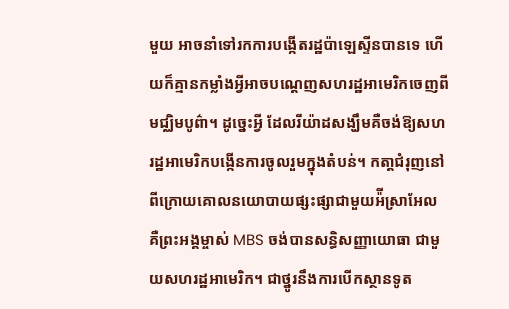មួយ អាចនាំទៅរកការបង្កើតរដ្ឋប៉ាឡេស្ទីនបានទេ ហើយក៏គ្មានកម្លាំងអ្វីអាចបណ្ដេញសហរដ្ឋអាមេរិកចេញពីមជ្ឈិមបូព៌ា។ ដូច្នេះអ្វី ដែលរីយ៉ាដសង្ឃឹមគឺចង់ឱ្យសហរដ្ឋអាមេរិកបង្កើនការចូលរួមក្នុងតំបន់។ កតា្តជំរុញនៅពីក្រោយគោលនយោបាយផ្សះផ្សាជាមួយអ៉ីស្រាអែល គឺព្រះអង្គម្ចាស់ MBS ចង់បានសន្ធិសញ្ញាយោធា ជាមួយសហរដ្ឋអាមេរិក។ ជាថ្នូរនឹងការបើកស្ថានទូត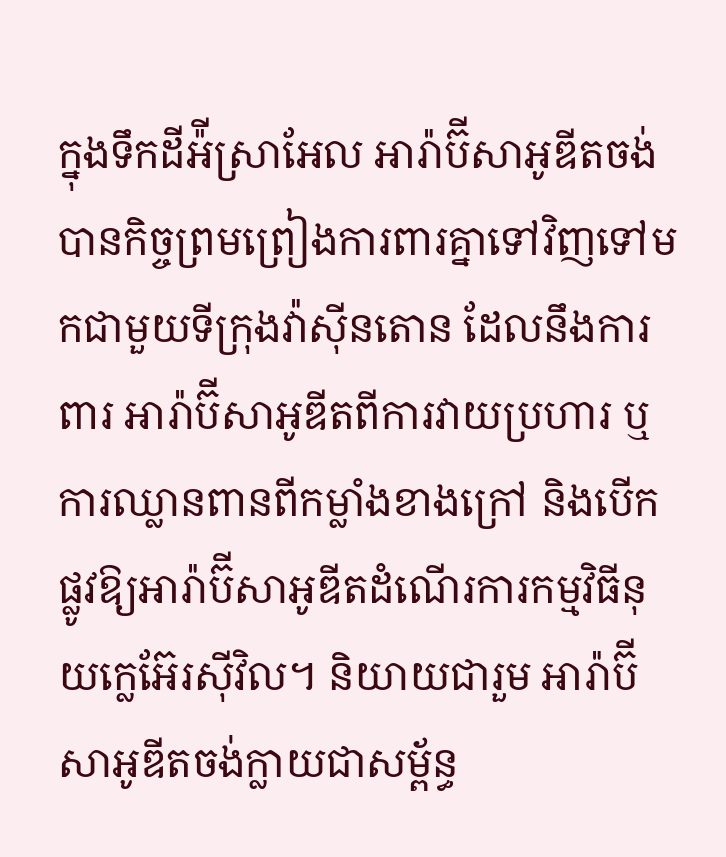ក្នុងទឹកដីអ៉ីស្រាអែល អារ៉ាប៊ីសាអូឌីតចង់បានកិច្ចព្រមព្រៀងការពារគ្នាទៅវិញទៅមកជាមួយទីក្រុងវ៉ាស៊ីនតោន ដែលនឹងការពារ អារ៉ាប៊ីសាអូឌីតពីការវាយប្រហារ ឬការឈ្លានពានពីកម្លាំងខាងក្រៅ និងបើកផ្លូវឱ្យអារ៉ាប៊ីសាអូឌីតដំណើរការកម្មវិធីនុយក្លេអ៊ែរស៊ីវិល។ និយាយជារួម អារ៉ាប៊ីសាអូឌីតចង់ក្លាយជាសម្ព័ន្ធ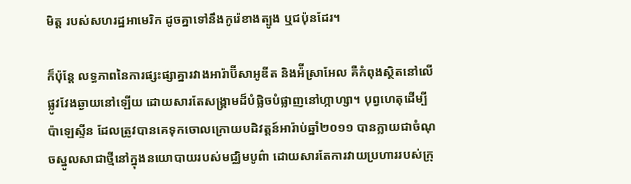មិត្ត របស់សហរដ្ឋអាមេរិក ដូចគ្នាទៅនឹងកូរ៉េខាងត្បូង ឬជប៉ុនដែរ។

ក៏ប៉ុន្តែ លទ្ធភាពនៃការផ្សះផ្សាគ្នារវាងអារ៉ាប៊ីសាអូឌីត និងអ៉ីស្រាអែល គឺកំពុងស្ថិតនៅលើផ្លូវវែងឆ្ងាយនៅឡើយ ដោយសារតែសង្រ្គាមដ៏បំផ្លិចបំផ្លាញនៅហ្កាហ្សា។ បុព្វហេតុដើម្បីប៉ាឡេស្ទីន ដែលត្រូវបានគេទុកចោលក្រោយបដិវត្តន៍អារ៉ាប់ឆ្នាំ២០១១ បានក្លាយជាចំណុចស្នូលសាជាថ្មីនៅក្នុងនយោបាយរបស់មជ្ឈិមបូព៌ា ដោយសារតែការវាយប្រហាររបស់ក្រុ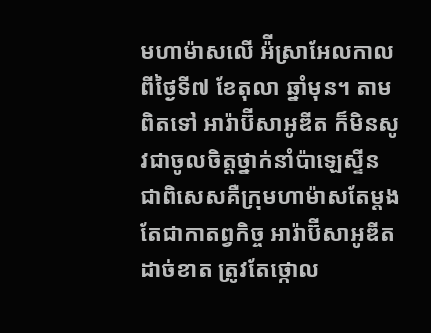មហាម៉ាសលើ អ៉ីស្រាអែលកាលពីថ្ងៃទី៧ ខែតុលា ឆ្នាំមុន។ តាមពិតទៅ អារ៉ាប៊ីសាអូឌីត ក៏មិនសូវជាចូលចិត្តថ្នាក់នាំប៉ាឡេស្ទីន ជាពិសេសគឺក្រុមហាម៉ាសតែម្ដង តែជាកាតព្វកិច្ច អារ៉ាប៊ីសាអូឌីតដាច់ខាត ត្រូវតែថ្កោល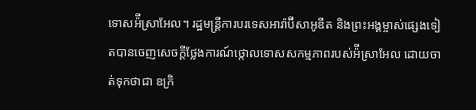ទោសអ៉ីស្រាអែល។ រដ្ឋមន្ត្រីការបរទេសអារ៉ាប៊ីសាអូឌីត និងព្រះអង្គម្ចាស់ផ្សេងទៀតបានចេញសេចក្ដីថ្លែងការណ៍ថ្កោលទោសសកម្មភាពរបស់អ៉ីស្រាអែល ដោយចាត់ទុកថាជា ឧក្រិ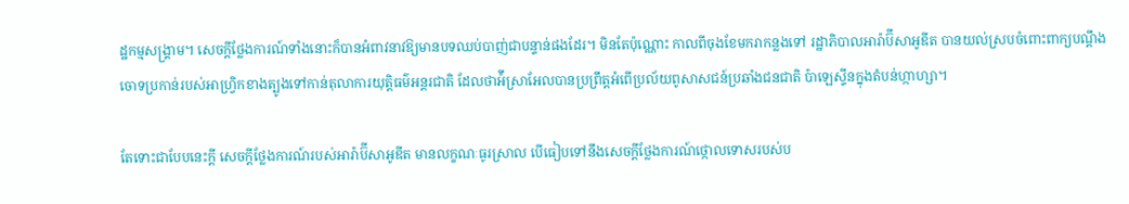ដ្ឋកម្មសង្រ្គាម។ សេចក្ដីថ្លែងការណ៍ទាំងនោះក៏បានអំពាវនាវឱ្យមានបទឈប់បាញ់ជាបន្ទាន់ផងដែរ។ មិនតែប៉ុណ្ណោះ កាលពីចុងខែមករាកន្លងទៅ រដ្ឋាភិបាលអារ៉ាប៊ីសាអូឌីត បានយល់ស្របចំពោះពាក្យបណ្ដឹងចោទប្រកាន់របស់អាហ្វ្រិកខាងត្បូងទៅកាន់តុលាការយុត្តិធម៌អន្តរជាតិ ដែលថាអ៉ីស្រាអែលបានប្រព្រឹត្តអំពើប្រល័យពូសាសជន៍ប្រឆាំងជនជាតិ ប៉ាឡេស្ទីនក្នុងតំបន់ហ្កាហ្សា។

តែទោះជាបែបនេះក្ដី សេចក្ដីថ្លែងការណ៍របស់អារ៉ាប៊ីសាអូឌីត មានលក្ខណៈធូរស្រាល បើធៀបទៅនឹងសេចក្ដីថ្លែងការណ៍ថ្កោលទោសរបស់ប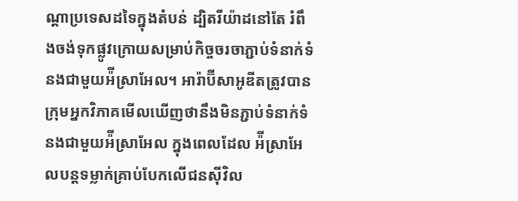ណ្ដាប្រទេសដទៃក្នុងតំបន់ ដ្បិតរីយ៉ាដនៅតែ រំពឹងចង់ទុកផ្លូវក្រោយសម្រាប់កិច្ចចរចាភ្ជាប់ទំនាក់ទំនងជាមួយអ៉ីស្រាអែល។ អារ៉ាប៊ីសាអូឌីតត្រូវបានក្រុមអ្នកវិភាគមើលឃើញថានឹងមិនភ្ជាប់ទំនាក់ទំនងជាមួយអ៉ីស្រាអែល ក្នុងពេលដែល អ៉ីស្រាអែលបន្តទម្លាក់គ្រាប់បែកលើជនស៊ីវិល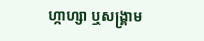ហ្កាហ្សា ឬសង្រ្គាម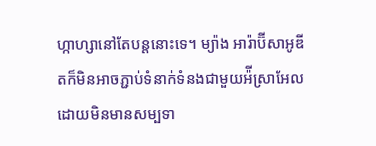ហ្កាហ្សានៅតែបន្តនោះទេ។ ម្យ៉ាង អារ៉ាប៊ីសាអូឌីតក៏មិនអាចភ្ជាប់ទំនាក់ទំនងជាមួយអ៉ីស្រាអែល ដោយមិនមានសម្បទា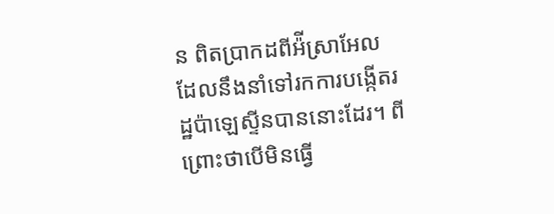ន ពិតប្រាកដពីអ៉ីស្រាអែល ដែលនឹងនាំទៅរកការបង្កើតរដ្ឋប៉ាឡេស្ទីនបាននោះដែរ។ ពីព្រោះថាបើមិនធ្វើ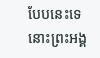បែបនេះទេ នោះព្រះអង្គ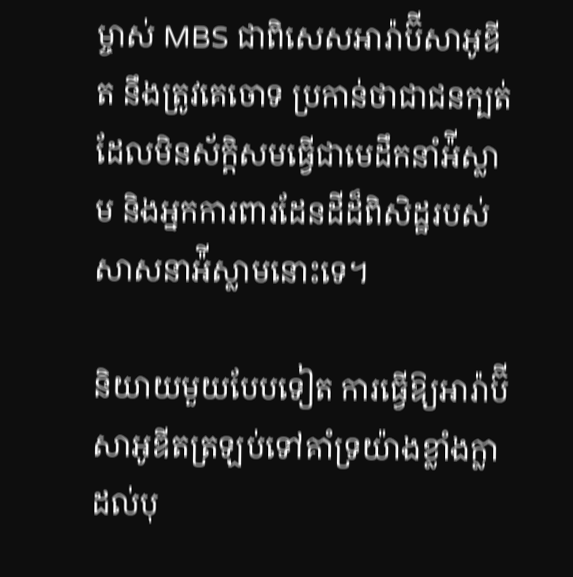ម្ចាស់ MBS ជាពិសេសអារ៉ាប៊ីសាអូឌីត នឹងត្រូវគេចោទ ប្រកាន់ថាជាជនក្បត់ដែលមិនស័ក្តិសមធ្វើជាមេដឹកនាំអ៉ីស្លាម និងអ្នកការពារដែនដីដ៏ពិសិដ្ឋរបស់សាសនាអ៉ីស្លាមនោះទេ។

និយាយមួយបែបទៀត ការធ្វើឱ្យអារ៉ាប៊ីសាអូឌីតត្រឡប់ទៅគាំទ្រយ៉ាងខ្លាំងក្លាដល់បុ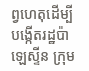ព្វហេតុដើម្បីបង្កើតរដ្ឋប៉ាឡេស្ទីន ក្រុម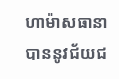ហាម៉ាសធានាបាននូវជ័យជ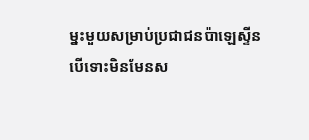ម្នះមួយសម្រាប់ប្រជាជនប៉ាឡេស្ទីន បើទោះមិនមែនស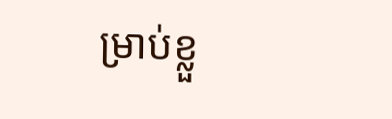ម្រាប់ខ្លួ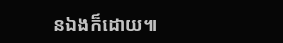នឯងក៏ដោយ៕